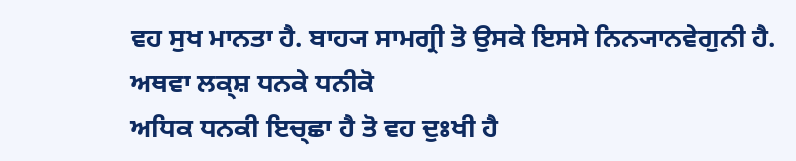ਵਹ ਸੁਖ ਮਾਨਤਾ ਹੈ. ਬਾਹ੍ਯ ਸਾਮਗ੍ਰੀ ਤੋ ਉਸਕੇ ਇਸਸੇ ਨਿਨ੍ਯਾਨਵੇਗੁਨੀ ਹੈ. ਅਥਵਾ ਲਕ੍ਸ਼ ਧਨਕੇ ਧਨੀਕੋ
ਅਧਿਕ ਧਨਕੀ ਇਚ੍ਛਾ ਹੈ ਤੋ ਵਹ ਦੁਃਖੀ ਹੈ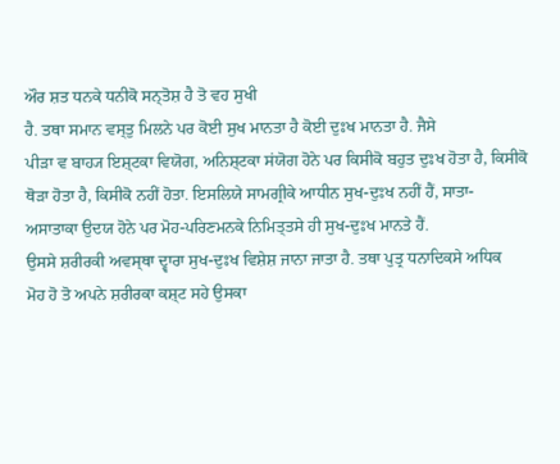ਔਰ ਸ਼ਤ ਧਨਕੇ ਧਨੀਕੋ ਸਨ੍ਤੋਸ਼ ਹੈ ਤੋ ਵਹ ਸੁਖੀ
ਹੈ. ਤਥਾ ਸਮਾਨ ਵਸ੍ਤੁ ਮਿਲਨੇ ਪਰ ਕੋਈ ਸੁਖ ਮਾਨਤਾ ਹੈ ਕੋਈ ਦੁਃਖ ਮਾਨਤਾ ਹੈ. ਜੈਸੇ
ਪੀੜਾ ਵ ਬਾਹ੍ਯ ਇਸ਼੍ਟਕਾ ਵਿਯੋਗ, ਅਨਿਸ਼੍ਟਕਾ ਸਂਯੋਗ ਹੋਨੇ ਪਰ ਕਿਸੀਕੋ ਬਹੁਤ ਦੁਃਖ ਹੋਤਾ ਹੈ, ਕਿਸੀਕੋ
ਥੋੜਾ ਹੋਤਾ ਹੈ, ਕਿਸੀਕੋ ਨਹੀਂ ਹੋਤਾ. ਇਸਲਿਯੇ ਸਾਮਗ੍ਰੀਕੇ ਆਧੀਨ ਸੁਖ-ਦੁਃਖ ਨਹੀਂ ਹੈਂ, ਸਾਤਾ-
ਅਸਾਤਾਕਾ ਉਦਯ ਹੋਨੇ ਪਰ ਮੋਹ-ਪਰਿਣਮਨਕੇ ਨਿਮਿਤ੍ਤਸੇ ਹੀ ਸੁਖ-ਦੁਃਖ ਮਾਨਤੇ ਹੈਂ.
ਉਸਸੇ ਸ਼ਰੀਰਕੀ ਅਵਸ੍ਥਾ ਦ੍ਵਾਰਾ ਸੁਖ-ਦੁਃਖ ਵਿਸ਼ੇਸ਼ ਜਾਨਾ ਜਾਤਾ ਹੈ. ਤਥਾ ਪੁਤ੍ਰ ਧਨਾਦਿਕਸੇ ਅਧਿਕ
ਮੋਹ ਹੋ ਤੋ ਅਪਨੇ ਸ਼ਰੀਰਕਾ ਕਸ਼੍ਟ ਸਹੇ ਉਸਕਾ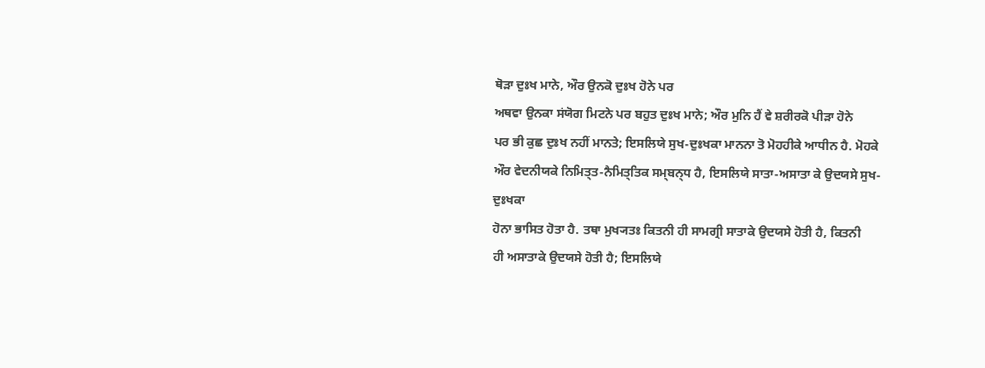ਥੋੜਾ ਦੁਃਖ ਮਾਨੇ, ਔਰ ਉਨਕੋ ਦੁਃਖ ਹੋਨੇ ਪਰ
ਅਥਵਾ ਉਨਕਾ ਸਂਯੋਗ ਮਿਟਨੇ ਪਰ ਬਹੁਤ ਦੁਃਖ ਮਾਨੇ; ਔਰ ਮੁਨਿ ਹੈਂ ਵੇ ਸ਼ਰੀਰਕੋ ਪੀੜਾ ਹੋਨੇ
ਪਰ ਭੀ ਕੁਛ ਦੁਃਖ ਨਹੀਂ ਮਾਨਤੇ; ਇਸਲਿਯੇ ਸੁਖ-ਦੁਃਖਕਾ ਮਾਨਨਾ ਤੋ ਮੋਹਹੀਕੇ ਆਧੀਨ ਹੈ. ਮੋਹਕੇ
ਔਰ ਵੇਦਨੀਯਕੇ ਨਿਮਿਤ੍ਤ-ਨੈਮਿਤ੍ਤਿਕ ਸਮ੍ਬਨ੍ਧ ਹੈ, ਇਸਲਿਯੇ ਸਾਤਾ-ਅਸਾਤਾ ਕੇ ਉਦਯਸੇ ਸੁਖ-ਦੁਃਖਕਾ
ਹੋਨਾ ਭਾਸਿਤ ਹੋਤਾ ਹੈ. ਤਥਾ ਮੁਖ੍ਯਤਃ ਕਿਤਨੀ ਹੀ ਸਾਮਗ੍ਰੀ ਸਾਤਾਕੇ ਉਦਯਸੇ ਹੋਤੀ ਹੈ, ਕਿਤਨੀ
ਹੀ ਅਸਾਤਾਕੇ ਉਦਯਸੇ ਹੋਤੀ ਹੈ; ਇਸਲਿਯੇ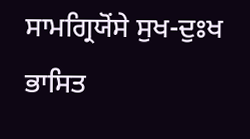ਸਾਮਗ੍ਰਿਯੋਂਸੇ ਸੁਖ-ਦੁਃਖ ਭਾਸਿਤ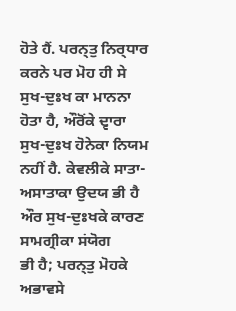ਹੋਤੇ ਹੈਂ. ਪਰਨ੍ਤੁ ਨਿਰ੍ਧਾਰ
ਕਰਨੇ ਪਰ ਮੋਹ ਹੀ ਸੇ ਸੁਖ-ਦੁਃਖ ਕਾ ਮਾਨਨਾ ਹੋਤਾ ਹੈ, ਔਰੋਂਕੇ ਦ੍ਵਾਰਾ ਸੁਖ-ਦੁਃਖ ਹੋਨੇਕਾ ਨਿਯਮ
ਨਹੀਂ ਹੈ. ਕੇਵਲੀਕੇ ਸਾਤਾ-ਅਸਾਤਾਕਾ ਉਦਯ ਭੀ ਹੈ ਔਰ ਸੁਖ-ਦੁਃਖਕੇ ਕਾਰਣ ਸਾਮਗ੍ਰੀਕਾ ਸਂਯੋਗ
ਭੀ ਹੈ; ਪਰਨ੍ਤੁ ਮੋਹਕੇ ਅਭਾਵਸੇ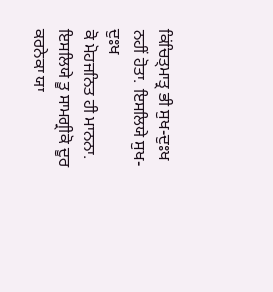ਕਿਂਚਿਤ੍ਮਾਤ੍ਰ ਭੀ ਸੁਖ-ਦੁਃਖ ਨਹੀਂ ਹੋਤਾ. ਇਸਲਿਯੇ ਸੁਖ-ਦੁਃਖ
ਕੋ ਮੋਹਜਨਿਤ ਹੀ ਮਾਨਨਾ. ਇਸਲਿਯੇ ਤੂ ਸਾਮਗ੍ਰੀਕੋ ਦੂਰ ਕਰਨੇਕਾ ਯਾ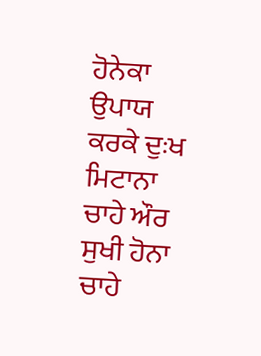ਹੋਨੇਕਾ ਉਪਾਯ ਕਰਕੇ ਦੁਃਖ
ਮਿਟਾਨਾ ਚਾਹੇ ਔਰ ਸੁਖੀ ਹੋਨਾ ਚਾਹੇ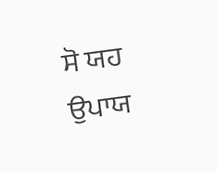ਸੋ ਯਹ ਉਪਾਯ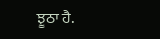ਝੂਠਾ ਹੈ.